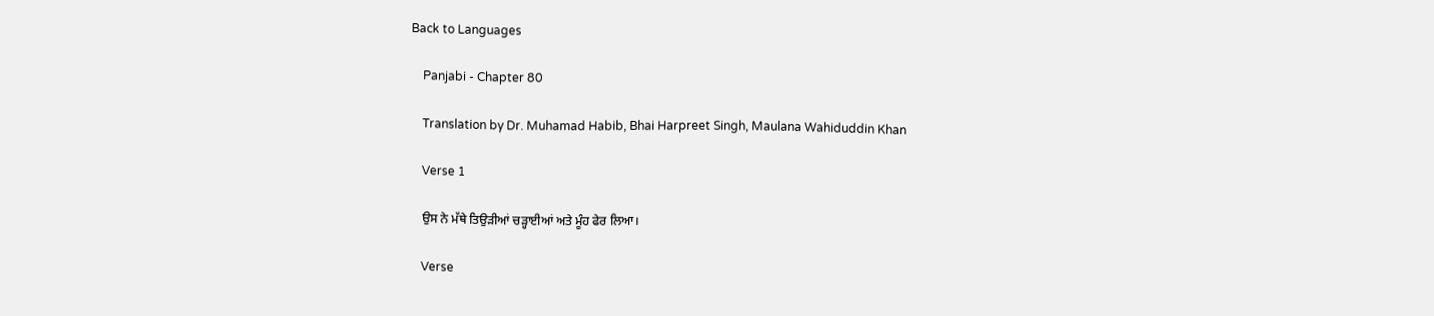Back to Languages

    Panjabi - Chapter 80

    Translation by Dr. Muhamad Habib, Bhai Harpreet Singh, Maulana Wahiduddin Khan

    Verse 1

    ਉਸ ਨੇ ਮੱਥੇ ਤਿਉੜੀਆਂ ਚੜ੍ਹਾਈਆਂ ਅਤੇ ਮੂੰਹ ਫੇਰ ਲਿਆ।

    Verse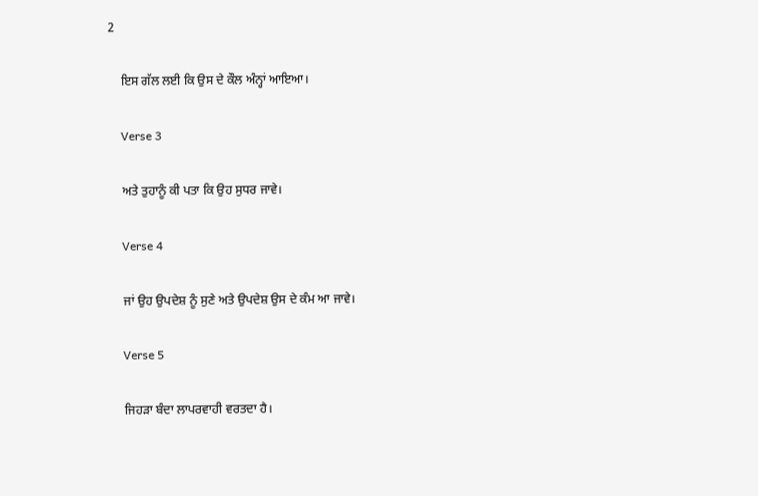2

    ਇਸ ਗੱਲ ਲਈ ਕਿ ਉਸ ਦੇ ਕੌਲ ਅੰਨ੍ਹਾਂ ਆਇਆ।

    Verse 3

    ਅਤੇ ਤੁਹਾਨੂੰ ਕੀ ਪਤਾ ਕਿ ਉਹ ਸੁਧਰ ਜਾਵੇ।

    Verse 4

    ਜਾਂ ਉਹ ਉਪਦੇਸ਼ ਨੂੰ ਸੁਣੇ ਅਤੇ ਉਪਦੇਸ਼ ਉਸ ਦੇ ਕੰਮ ਆ ਜਾਵੇ।

    Verse 5

    ਜਿਹੜਾ ਬੰਦਾ ਲਾਪਰਵਾਹੀ ਵਰਤਦਾ ਹੈ।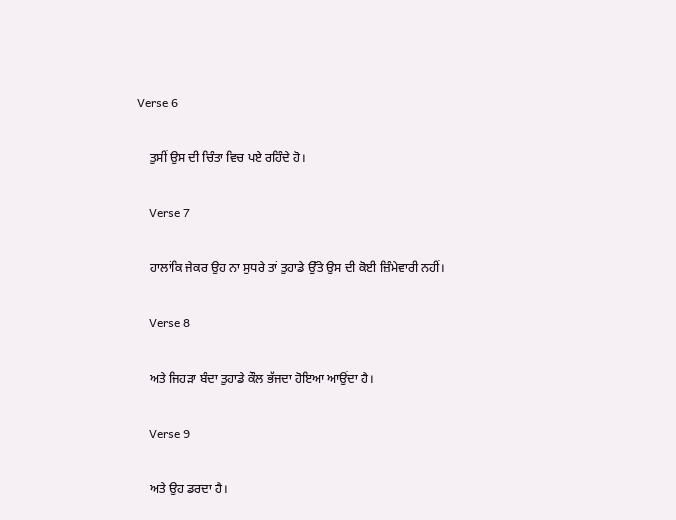Verse 6

    ਤੁਸੀਂ ਉਸ ਦੀ ਚਿੰਤਾ ਵਿਚ ਪਏ ਰਹਿੰਦੇ ਹੋ।

    Verse 7

    ਹਾਲਾਂਕਿ ਜੇਕਰ ਉਹ ਨਾ ਸੁਧਰੇ ਤਾਂ ਤੁਹਾਡੇ ਉੱਤੇ ਉਸ ਦੀ ਕੋਈ ਜ਼ਿੰਮੇਵਾਰੀ ਨਹੀਂ।

    Verse 8

    ਅਤੇ ਜਿਹੜਾ ਬੰਦਾ ਤੁਹਾਡੇ ਕੌਲ ਭੱਜਦਾ ਹੋਇਆ ਆਉਂਦਾ ਹੈ।

    Verse 9

    ਅਤੇ ਉਹ ਡਰਦਾ ਹੈ।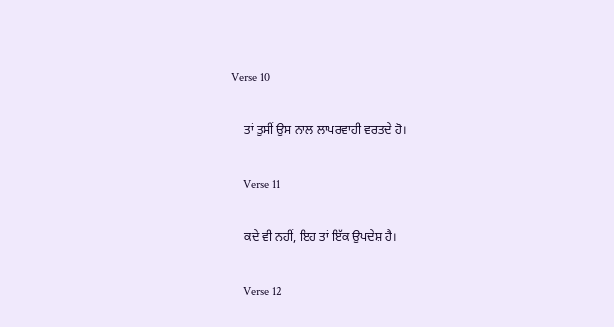Verse 10

    ਤਾਂ ਤੁਸੀਂ ਉਸ ਨਾਲ ਲਾਪਰਵਾਹੀ ਵਰਤਦੇ ਹੋ।

    Verse 11

    ਕਦੇ ਵੀ ਨਹੀਂ, ਇਹ ਤਾਂ ਇੱਕ ਉਪਦੇਸ਼ ਹੈ।

    Verse 12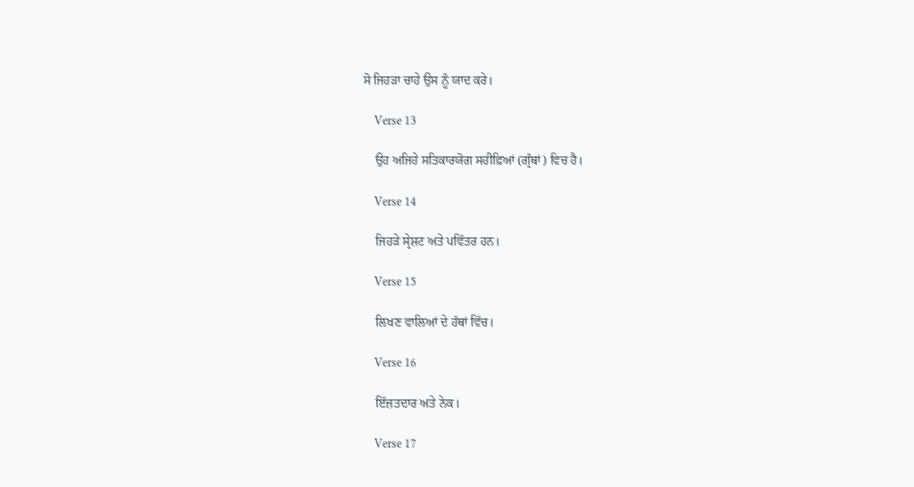ਸੋ ਜਿਹੜਾ ਚਾਹੇ ਉਸ ਨੂੰ ਯਾਦ ਕਰੇ।

    Verse 13

    ਉਹ ਅਜਿਹੇ ਸਤਿਕਾਰਯੋਗ ਸਹੀਫ਼ਿਆਂ (ਗ੍ਰੰਥਾਂ) ਵਿਚ ਹੈ।

    Verse 14

    ਜਿਹੜੇ ਸ੍ਰੇਸ਼ਟ ਅਤੇ ਪਵਿੱਤਰ ਹਨ।

    Verse 15

    ਲਿਖਣ ਵਾਲਿਆਂ ਦੇ ਹੱਥਾਂ ਵਿੱਚ।

    Verse 16

    ਇੱਜ਼ਤਦਾਰ ਅਤੇ ਨੇਕ।

    Verse 17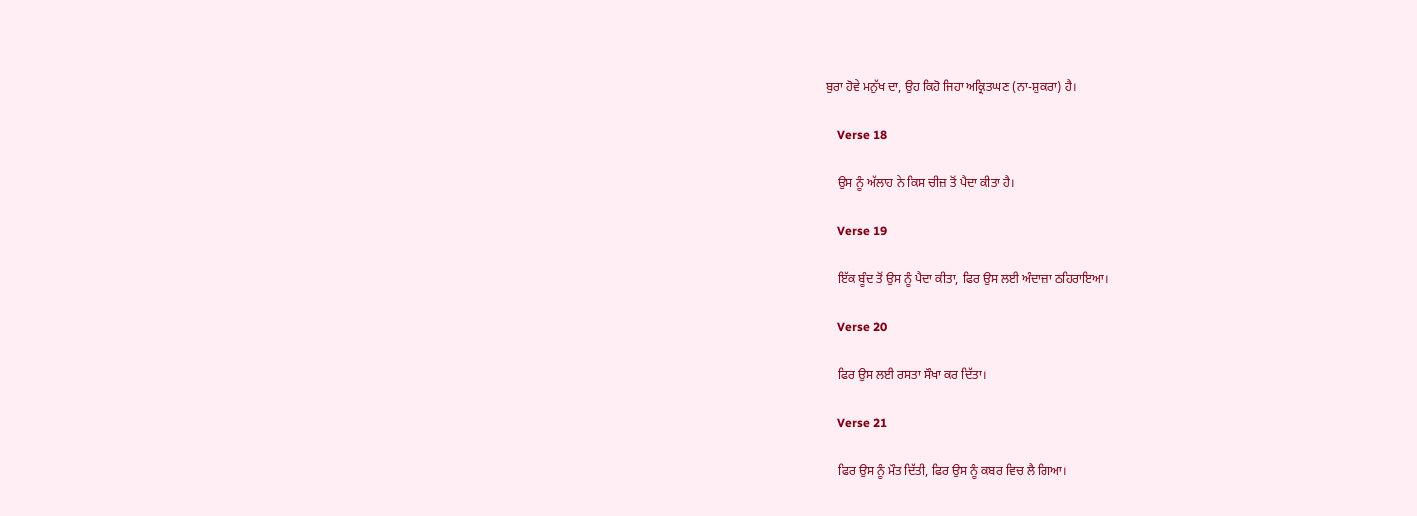ਬੁਰਾ ਹੋਵੇ ਮਨੁੱਖ ਦਾ, ਉਹ ਕਿਹੋ ਜਿਹਾ ਅਕ੍ਰਿਤਘਣ (ਨਾ-ਸ਼ੁਕਰਾ) ਹੈ।

    Verse 18

    ਉਸ ਨੂੰ ਅੱਲਾਹ ਨੇ ਕਿਸ ਚੀਜ਼ ਤੋਂ ਪੈਦਾ ਕੀਤਾ ਹੈ।

    Verse 19

    ਇੱਕ ਬੂੰਦ ਤੋਂ ਉਸ ਨੂੰ ਪੈਦਾ ਕੀਤਾ, ਫਿਰ ਉਸ ਲਈ ਅੰਦਾਜ਼ਾ ਠਹਿਰਾਇਆ।

    Verse 20

    ਫਿਰ ਉਸ ਲਈ ਰਸਤਾ ਸੌਖਾ ਕਰ ਦਿੱਤਾ।

    Verse 21

    ਫਿਰ ਉਸ ਨੂੰ ਮੌਤ ਦਿੱਤੀ, ਫਿਰ ਉਸ ਨੂੰ ਕਬਰ ਵਿਚ ਲੈ ਗਿਆ।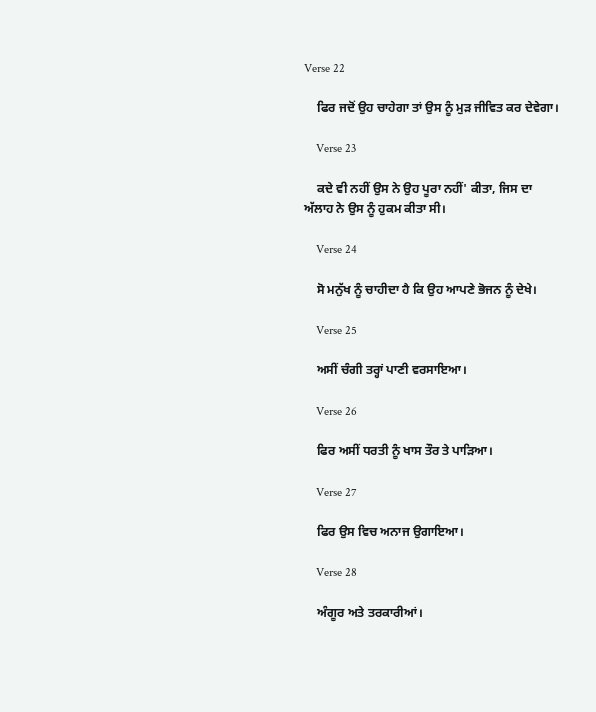Verse 22

    ਫਿਰ ਜਦੋਂ ਉਹ ਚਾਹੇਗਾ ਤਾਂ ਉਸ ਨੂੰ ਮੁੜ ਜੀਵਿਤ ਕਰ ਦੇਵੇਗਾ।

    Verse 23

    ਕਦੇ ਵੀ ਨਹੀਂ ਉਸ ਨੇ ਉਹ ਪੂਰਾ ਨਹੀਂ' ਕੀਤਾ, ਜਿਸ ਦਾ ਅੱਲਾਹ ਨੇ ਉਸ ਨੂੰ ਹੁਕਮ ਕੀਤਾ ਸੀ।

    Verse 24

    ਸੋ ਮਨੁੱਖ ਨੂੰ ਚਾਹੀਦਾ ਹੈ ਕਿ ਉਹ ਆਪਣੇ ਭੋਜਨ ਨੂੰ ਦੇਖੇ।

    Verse 25

    ਅਸੀਂ ਚੰਗੀ ਤਰ੍ਹਾਂ ਪਾਣੀ ਵਰਸਾਇਆ।

    Verse 26

    ਫਿਰ ਅਸੀਂ ਧਰਤੀ ਨੂੰ ਖਾਸ ਤੌਰ ਤੇ ਪਾੜਿਆ।

    Verse 27

    ਫਿਰ ਉਸ ਵਿਚ ਅਨਾਜ ਉਗਾਇਆ।

    Verse 28

    ਅੰਗੂਰ ਅਤੇ ਤਰਕਾਰੀਆਂ।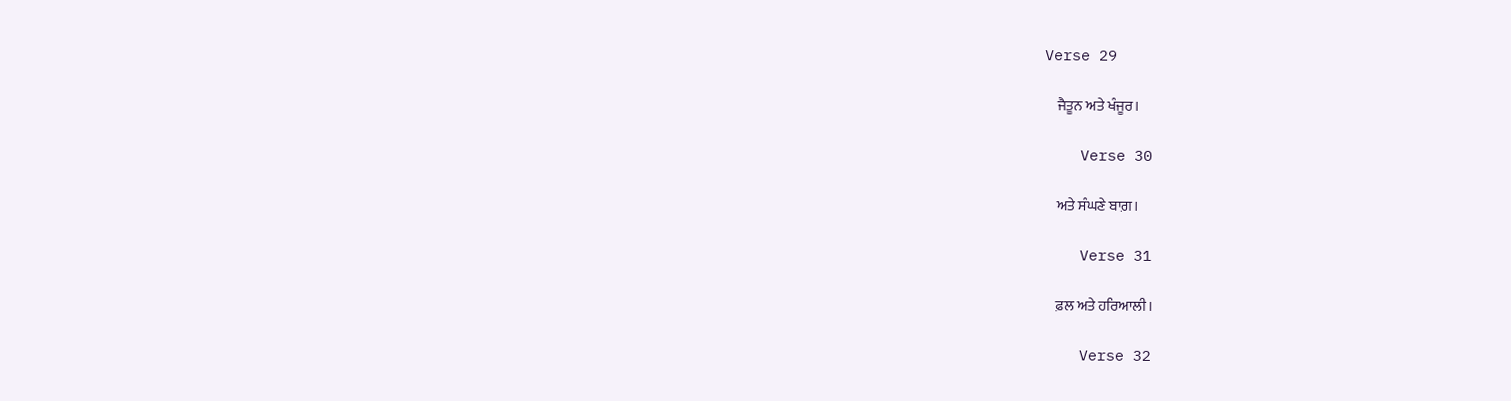Verse 29

    ਜੈਤੂਨ ਅਤੇ ਖੰਜੂਰ।

    Verse 30

    ਅਤੇ ਸੰਘਣੇ ਬਾਗ਼।

    Verse 31

    ਫ਼ਲ ਅਤੇ ਹਰਿਆਲੀ।

    Verse 32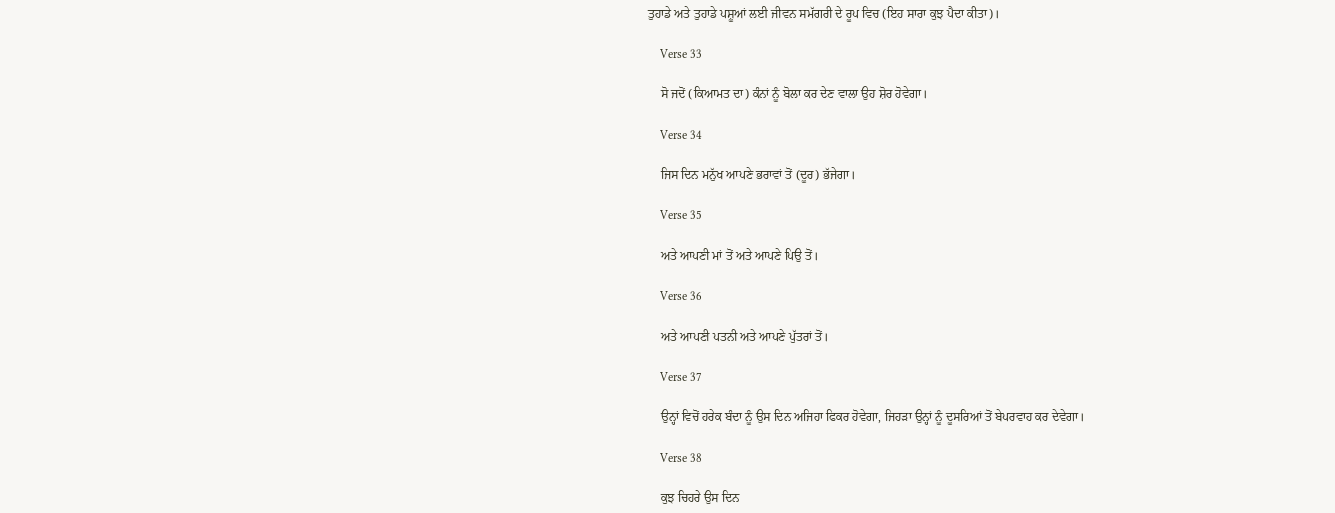ਤੁਹਾਡੇ ਅਤੇ ਤੁਹਾਡੇ ਪਸ਼ੂਆਂ ਲਈ ਜੀਵਨ ਸਮੱਗਰੀ ਦੇ ਰੂਪ ਵਿਚ (ਇਹ ਸਾਰਾ ਕੁਝ ਪੈਦਾ ਕੀਤਾ)।

    Verse 33

    ਸੋ ਜਦੋਂ (ਕਿਆਮਤ ਦਾ) ਕੰਨਾਂ ਨੂੰ ਬੋਲਾ ਕਰ ਦੇਣ ਵਾਲਾ ਉਹ ਸ਼ੋਰ ਹੋਵੇਗਾ।

    Verse 34

    ਜਿਸ ਦਿਨ ਮਨੁੱਖ ਆਪਣੇ ਭਰਾਵਾਂ ਤੋਂ (ਦੂਰ) ਭੱਜੇਗਾ।

    Verse 35

    ਅਤੇ ਆਪਣੀ ਮਾਂ ਤੋਂ ਅਤੇ ਆਪਣੇ ਪਿਉ ਤੋਂ।

    Verse 36

    ਅਤੇ ਆਪਣੀ ਪਤਨੀ ਅਤੇ ਆਪਣੇ ਪੁੱਤਰਾਂ ਤੋਂ।

    Verse 37

    ਉਨ੍ਹਾਂ ਵਿਚੋਂ ਹਰੇਕ ਬੰਦਾ ਨੂੰ ਉਸ ਦਿਨ ਅਜਿਹਾ ਫਿਕਰ ਹੋਵੇਗਾ, ਜਿਹੜਾ ਉਨ੍ਹਾਂ ਨੂੰ ਦੂਸਰਿਆਂ ਤੋਂ ਬੇਪਰਵਾਹ ਕਰ ਦੇਵੇਗਾ।

    Verse 38

    ਕੁਝ ਚਿਹਰੇ ਉਸ ਦਿਨ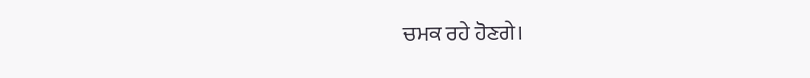ਚਮਕ ਰਹੇ ਹੋਣਗੇ।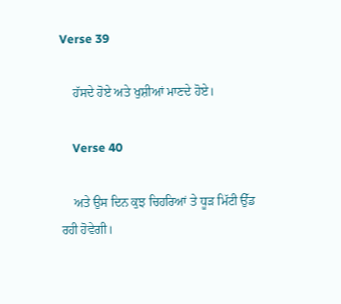Verse 39

    ਹੱਸਦੇ ਹੋਏ ਅਤੇ ਖੁਸ਼ੀਆਂ ਮਾਣਦੇ ਹੋਏ।

    Verse 40

    ਅਤੇ ਉਸ ਦਿਨ ਕੁਝ ਚਿਹਰਿਆਂ ਤੇ ਧੂੜ ਮਿੱਟੀ ਉੱਡ ਰਹੀ ਹੋਵੇਗੀ।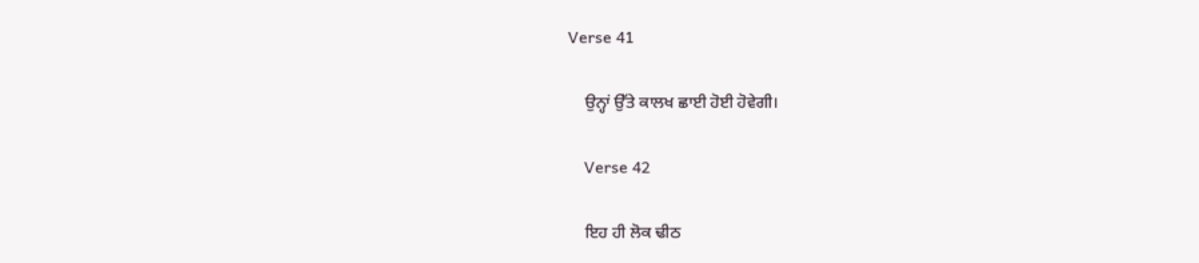Verse 41

    ਉਨ੍ਹਾਂ ਉੱਤੇ ਕਾਲਖ ਛਾਈ ਹੋਈ ਹੋਵੇਗੀ।

    Verse 42

    ਇਹ ਹੀ ਲੋਕ ਢੀਠ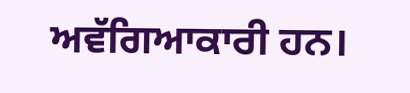ਅਵੱਗਿਆਕਾਰੀ ਹਨ।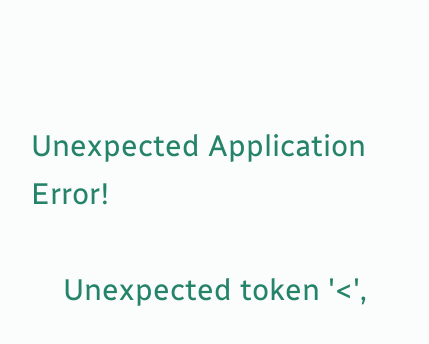Unexpected Application Error!

    Unexpected token '<',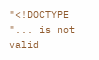"<!DOCTYPE "... is not valid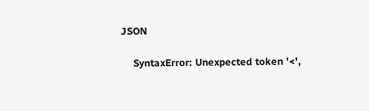JSON

    SyntaxError: Unexpected token '<',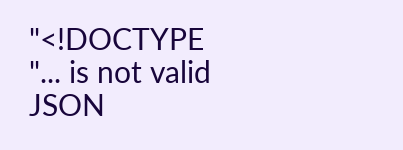"<!DOCTYPE "... is not valid JSON